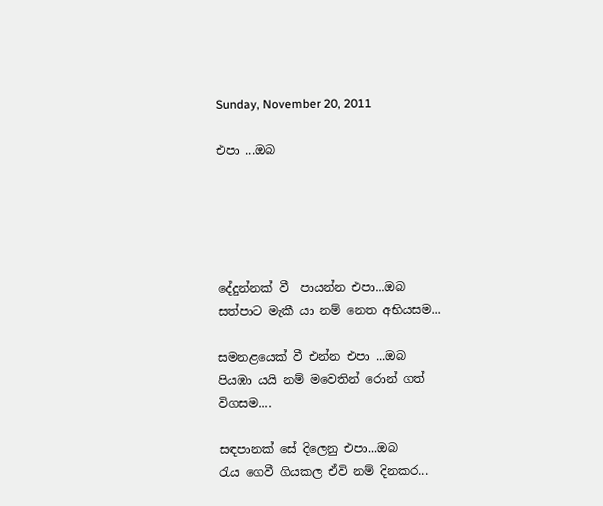Sunday, November 20, 2011

එපා ...ඔබ





දේදුන්නක් වී  පායන්න එපා...ඔබ
සත්පාට මැකී යා නම් ‍නෙත අභියසම...

සමනළයෙක් වී එන්න එපා ...ඔබ
පියඹා යයි නම් මවෙතින් රොන් ගත් විගසම....

සඳපානක් සේ දිලෙනු එපා...ඔබ
රැය ගෙවී ගියකල ඒවි නම් දිනකර...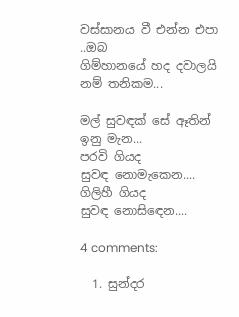වස්සානය වී එන්න එපා ..ඔබ
ගිම්හානයේ හද දවාලයි නම් තනිකම...

මල් සුවඳක් සේ ඈතින් ඉනු මැන...
පරවි ගියද
සුවඳ නොමැකෙන....
ගිලිහී ගියද
සුවඳ නොසිඳෙන....

4 comments:

  1. සුන්දර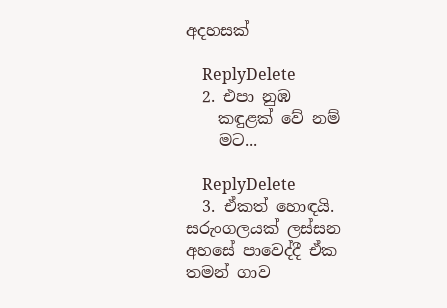අදහසක්

    ReplyDelete
  2. එපා නුඹ
    කඳුළක් වේ නම්
    මට...

    ReplyDelete
  3. ඒකත් හොඳයි. සරුංගලයක් ලස්සන අහසේ පාවෙද්දී ඒක තමන් ගාව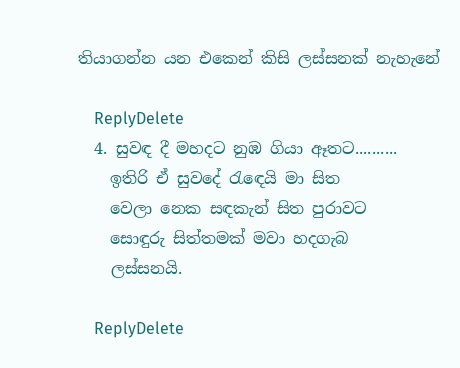තියාගන්න යන එකෙන් කිසි ලස්සනක් නැහැනේ

    ReplyDelete
  4. සුවඳ දී මහදට නුඹ ගියා ඈතට..........
    ඉතිරි ඒ සුවදේ රැඳෙයි මා සිත
    වෙලා නෙක සඳකැන් සිත පුරාවට
    සොඳුරු සිත්තමක් මවා හදගැබ
    ලස්සනයි.

    ReplyDelete